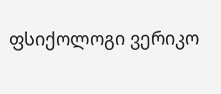ფსიქოლოგი ვერიკო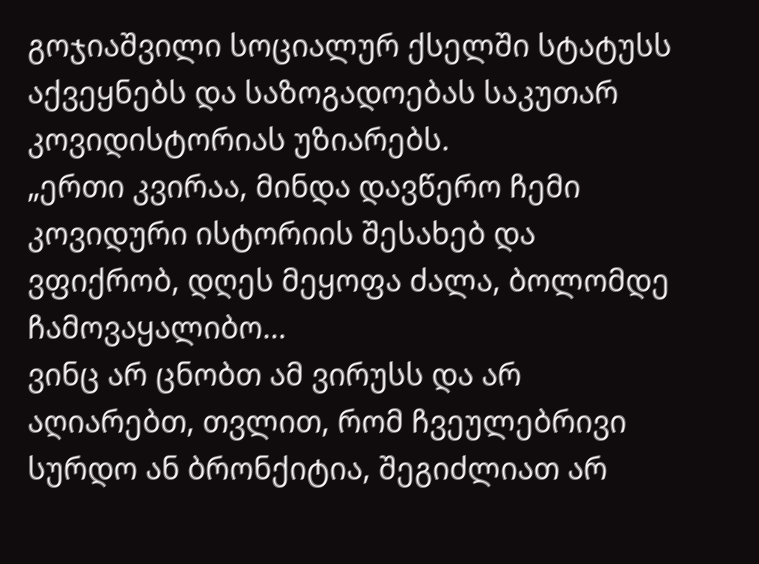გოჯიაშვილი სოციალურ ქსელში სტატუსს აქვეყნებს და საზოგადოებას საკუთარ კოვიდისტორიას უზიარებს.
„ერთი კვირაა, მინდა დავწერო ჩემი კოვიდური ისტორიის შესახებ და ვფიქრობ, დღეს მეყოფა ძალა, ბოლომდე ჩამოვაყალიბო…
ვინც არ ცნობთ ამ ვირუსს და არ აღიარებთ, თვლით, რომ ჩვეულებრივი სურდო ან ბრონქიტია, შეგიძლიათ არ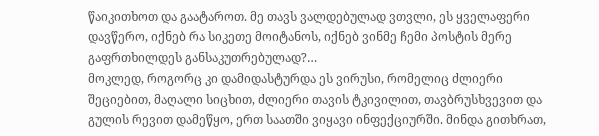წაიკითხოთ და გაატაროთ. მე თავს ვალდებულად ვთვლი, ეს ყველაფერი დავწერო, იქნებ რა სიკეთე მოიტანოს, იქნებ ვინმე ჩემი პოსტის მერე გაფრთხილდეს განსაკუთრებულად?…
მოკლედ, როგორც კი დამიდასტურდა ეს ვირუსი, რომელიც ძლიერი შეციებით, მაღალი სიცხით, ძლიერი თავის ტკივილით, თავბრუსხვევით და გულის რევით დამეწყო, ერთ საათში ვიყავი ინფექციურში. მინდა გითხრათ,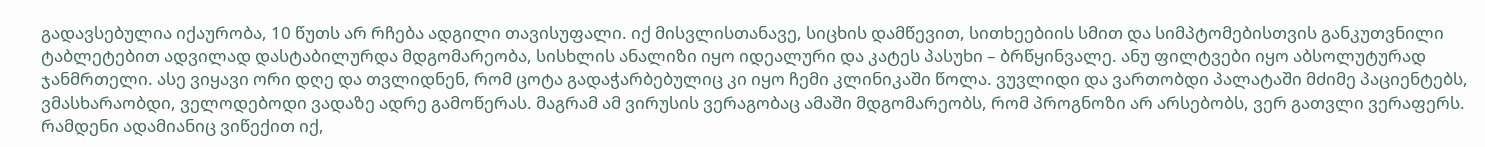გადავსებულია იქაურობა, 10 წუთს არ რჩება ადგილი თავისუფალი. იქ მისვლისთანავე, სიცხის დამწევით, სითხეებიის სმით და სიმპტომებისთვის განკუთვნილი ტაბლეტებით ადვილად დასტაბილურდა მდგომარეობა, სისხლის ანალიზი იყო იდეალური და კატეს პასუხი – ბრწყინვალე. ანუ ფილტვები იყო აბსოლუტურად ჯანმრთელი. ასე ვიყავი ორი დღე და თვლიდნენ, რომ ცოტა გადაჭარბებულიც კი იყო ჩემი კლინიკაში წოლა. ვუვლიდი და ვართობდი პალატაში მძიმე პაციენტებს, ვმასხარაობდი, ველოდებოდი ვადაზე ადრე გამოწერას. მაგრამ ამ ვირუსის ვერაგობაც ამაში მდგომარეობს, რომ პროგნოზი არ არსებობს, ვერ გათვლი ვერაფერს. რამდენი ადამიანიც ვიწექით იქ,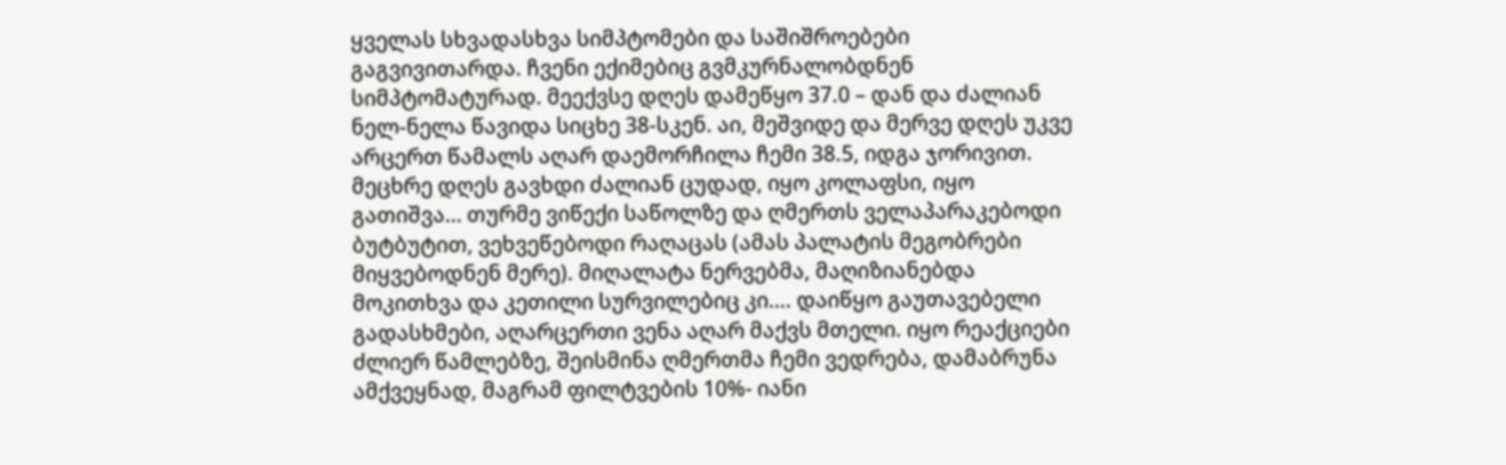ყველას სხვადასხვა სიმპტომები და საშიშროებები გაგვივითარდა. ჩვენი ექიმებიც გვმკურნალობდნენ სიმპტომატურად. მეექვსე დღეს დამეწყო 37.0 – დან და ძალიან ნელ-ნელა წავიდა სიცხე 38-სკენ. აი, მეშვიდე და მერვე დღეს უკვე არცერთ წამალს აღარ დაემორჩილა ჩემი 38.5, იდგა ჯორივით. მეცხრე დღეს გავხდი ძალიან ცუდად, იყო კოლაფსი, იყო გათიშვა… თურმე ვიწექი საწოლზე და ღმერთს ველაპარაკებოდი ბუტბუტით, ვეხვეწებოდი რაღაცას (ამას პალატის მეგობრები მიყვებოდნენ მერე). მიღალატა ნერვებმა, მაღიზიანებდა მოკითხვა და კეთილი სურვილებიც კი…. დაიწყო გაუთავებელი გადასხმები, აღარცერთი ვენა აღარ მაქვს მთელი. იყო რეაქციები ძლიერ წამლებზე, შეისმინა ღმერთმა ჩემი ვედრება, დამაბრუნა ამქვეყნად, მაგრამ ფილტვების 10%- იანი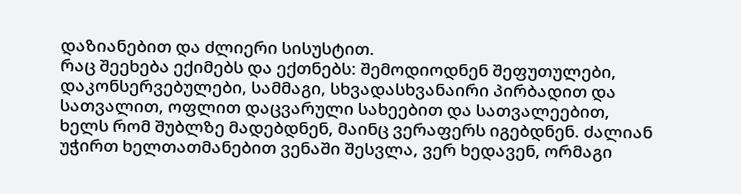დაზიანებით და ძლიერი სისუსტით.
რაც შეეხება ექიმებს და ექთნებს: შემოდიოდნენ შეფუთულები, დაკონსერვებულები, სამმაგი, სხვადასხვანაირი პირბადით და სათვალით, ოფლით დაცვარული სახეებით და სათვალეებით, ხელს რომ შუბლზე მადებდნენ, მაინც ვერაფერს იგებდნენ. ძალიან უჭირთ ხელთათმანებით ვენაში შესვლა, ვერ ხედავენ, ორმაგი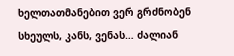ხელთათმანებით ვერ გრძნობენ სხეულს, კანს, ვენას… ძალიან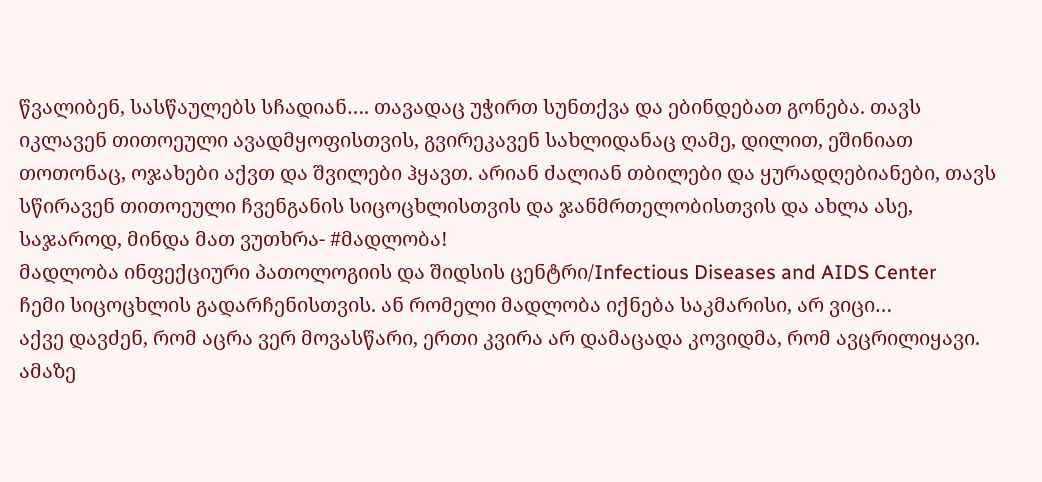წვალიბენ, სასწაულებს სჩადიან…. თავადაც უჭირთ სუნთქვა და ებინდებათ გონება. თავს იკლავენ თითოეული ავადმყოფისთვის, გვირეკავენ სახლიდანაც ღამე, დილით, ეშინიათ თოთონაც, ოჯახები აქვთ და შვილები ჰყავთ. არიან ძალიან თბილები და ყურადღებიანები, თავს სწირავენ თითოეული ჩვენგანის სიცოცხლისთვის და ჯანმრთელობისთვის და ახლა ასე, საჯაროდ, მინდა მათ ვუთხრა- #მადლობა!
მადლობა ინფექციური პათოლოგიის და შიდსის ცენტრი/Infectious Diseases and AIDS Center
ჩემი სიცოცხლის გადარჩენისთვის. ან რომელი მადლობა იქნება საკმარისი, არ ვიცი…
აქვე დავძენ, რომ აცრა ვერ მოვასწარი, ერთი კვირა არ დამაცადა კოვიდმა, რომ ავცრილიყავი. ამაზე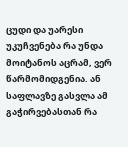ცუდი და უარესი უკუჩვენება რა უნდა მოიტანოს აცრამ, ვერ წარმომიდგენია. ან საფლავზე გასვლა ამ გაჭირვებასთან რა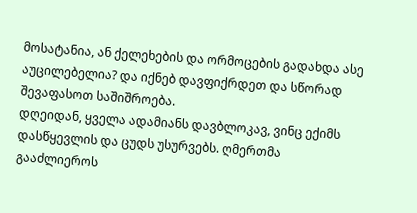მოსატანია, ან ქელეხების და ორმოცების გადახდა ასე აუცილებელია? და იქნებ დავფიქრდეთ და სწორად შევაფასოთ საშიშროება.
დღეიდან, ყველა ადამიანს დავბლოკავ, ვინც ექიმს დასწყევლის და ცუდს უსურვებს. ღმერთმა გააძლიეროს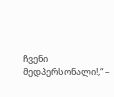ჩვენი მედპერსონალი!,“ –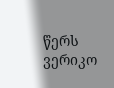წერს ვერიკო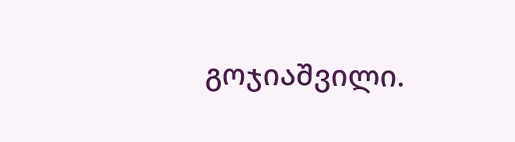გოჯიაშვილი.